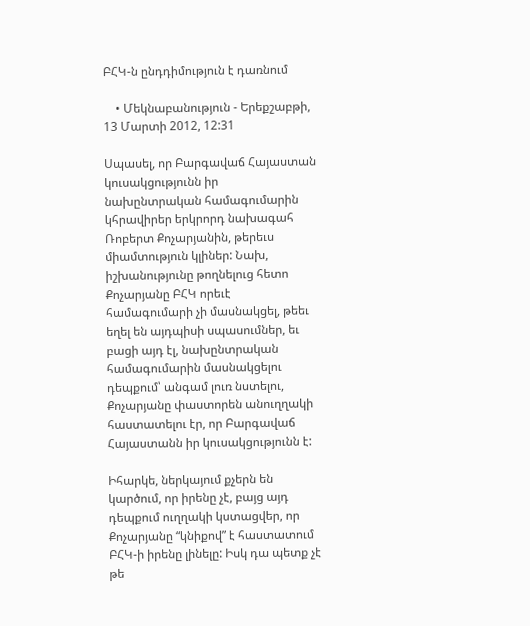ԲՀԿ-ն ընդդիմություն է դառնում

    • Մեկնաբանություն - Երեքշաբթի, 13 Մարտի 2012, 12:31

Սպասել, որ Բարգավաճ Հայաստան կուսակցությունն իր նախընտրական համագումարին կհրավիրեր երկրորդ նախագահ Ռոբերտ Քոչարյանին, թերեւս միամտություն կլիներ: Նախ, իշխանությունը թողնելուց հետո Քոչարյանը ԲՀԿ որեւէ համագումարի չի մասնակցել, թեեւ եղել են այդպիսի սպասումներ, եւ բացի այդ էլ, նախընտրական համագումարին մասնակցելու դեպքում՝ անգամ լուռ նստելու, Քոչարյանը փաստորեն անուղղակի հաստատելու էր, որ Բարգավաճ Հայաստանն իր կուսակցությունն է:

Իհարկե, ներկայում քչերն են կարծում, որ իրենը չէ, բայց այդ դեպքում ուղղակի կստացվեր, որ Քոչարյանը “կնիքով” է հաստատում ԲՀԿ-ի իրենը լինելը: Իսկ դա պետք չէ թե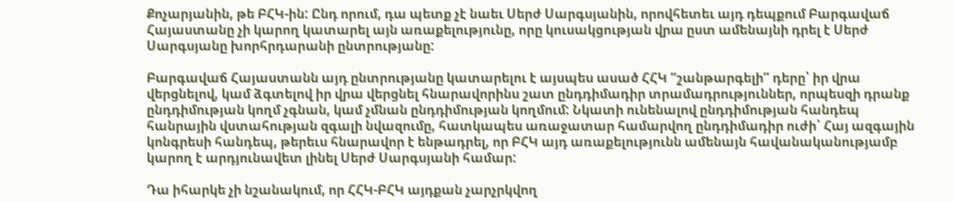Քոչարյանին, թե ԲՀԿ-ին: Ընդ որում, դա պետք չէ նաեւ Սերժ Սարգսյանին, որովհետեւ այդ դեպքում Բարգավաճ Հայաստանը չի կարող կատարել այն առաքելությունը, որը կուսակցության վրա ըստ ամենայնի դրել է Սերժ Սարգսյանը խորհրդարանի ընտրությանը:

Բարգավաճ Հայաստանն այդ ընտրությանը կատարելու է այսպես ասած ՀՀԿ “շանթարգելի” դերը՝ իր վրա վերցնելով, կամ ձգտելով իր վրա վերցնել հնարավորինս շատ ընդդիմադիր տրամադրություններ, որպեսզի դրանք ընդդիմության կողմ չգնան, կամ չմնան ընդդիմության կողմում: Նկատի ունենալով ընդդիմության հանդեպ հանրային վստահության զգալի նվազումը, հատկապես առաջատար համարվող ընդդիմադիր ուժի՝ Հայ ազգային կոնգրեսի հանդեպ, թերեւս հնարավոր է ենթադրել, որ ԲՀԿ այդ առաքելությունն ամենայն հավանականությամբ կարող է արդյունավետ լինել Սերժ Սարգսյանի համար:

Դա իհարկե չի նշանակում, որ ՀՀԿ-ԲՀԿ այդքան չարչրկվող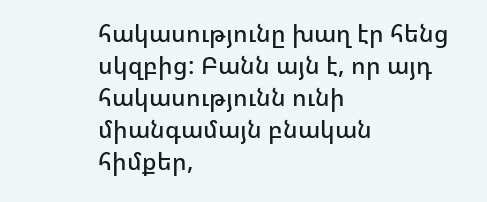հակասությունը խաղ էր հենց սկզբից: Բանն այն է, որ այդ հակասությունն ունի միանգամայն բնական հիմքեր,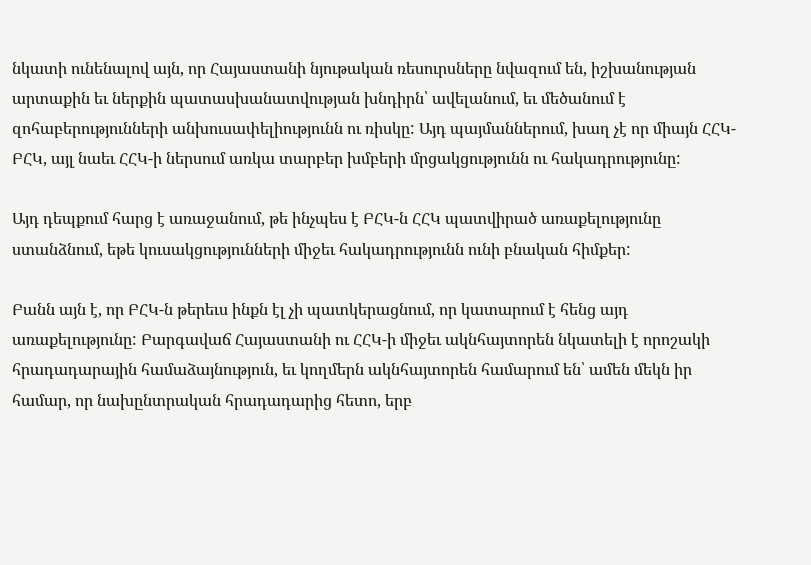նկատի ունենալով այն, որ Հայաստանի նյութական ռեսուրսները նվազում են, իշխանության արտաքին եւ ներքին պատասխանատվության խնդիրն՝ ավելանում, եւ մեծանում է զոհաբերությունների անխուսափելիությունն ու ռիսկը: Այդ պայմաններում, խաղ չէ որ միայն ՀՀԿ-ԲՀԿ, այլ նաեւ ՀՀԿ-ի ներսում առկա տարբեր խմբերի մրցակցությունն ու հակադրությունը:

Այդ դեպքում հարց է առաջանում, թե ինչպես է ԲՀԿ-ն ՀՀԿ պատվիրած առաքելությունը ստանձնում, եթե կուսակցությունների միջեւ հակադրությունն ունի բնական հիմքեր:

Բանն այն է, որ ԲՀԿ-ն թերեւս ինքն էլ չի պատկերացնում, որ կատարում է հենց այդ առաքելությունը: Բարգավաճ Հայաստանի ու ՀՀԿ-ի միջեւ ակնհայտորեն նկատելի է որոշակի հրադադարային համաձայնություն, եւ կողմերն ակնհայտորեն համարում են՝ ամեն մեկն իր համար, որ նախընտրական հրադադարից հետո, երբ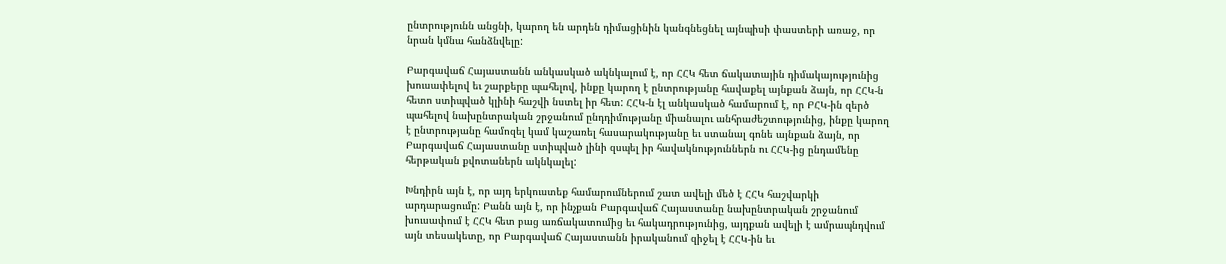ընտրությունն անցնի, կարող են արդեն դիմացինին կանգնեցնել այնպիսի փաստերի առաջ, որ նրան կմնա հանձնվելը:

Բարգավաճ Հայաստանն անկասկած ակնկալում է, որ ՀՀԿ հետ ճակատային դիմակայությունից խուսափելով եւ շարքերը պահելով, ինքը կարող է ընտրությանը հավաքել այնքան ձայն, որ ՀՀԿ-ն հետո ստիպված կլինի հաշվի նստել իր հետ: ՀՀԿ-ն էլ անկասկած համարում է, որ ԲՀԿ-ին զերծ պահելով նախընտրական շրջանում ընդդիմությանը միանալու անհրաժեշտությունից, ինքը կարող է ընտրությանը համոզել կամ կաշառել հասարակությանը եւ ստանալ գոնե այնքան ձայն, որ Բարգավաճ Հայաստանը ստիպված լինի զսպել իր հավակնություններն ու ՀՀԿ-ից ընդամենը հերթական քվոտաներն ակնկալել:

Խնդիրն այն է, որ այդ երկուստեք համարումներում շատ ավելի մեծ է ՀՀԿ հաշվարկի արդարացումը: Բանն այն է, որ ինչքան Բարգավաճ Հայաստանը նախընտրական շրջանում խուսափում է ՀՀԿ հետ բաց առճակատումից եւ հակադրությունից, այդքան ավելի է ամրապնդվում այն տեսակետը, որ Բարգավաճ Հայաստանն իրականում զիջել է ՀՀԿ-ին եւ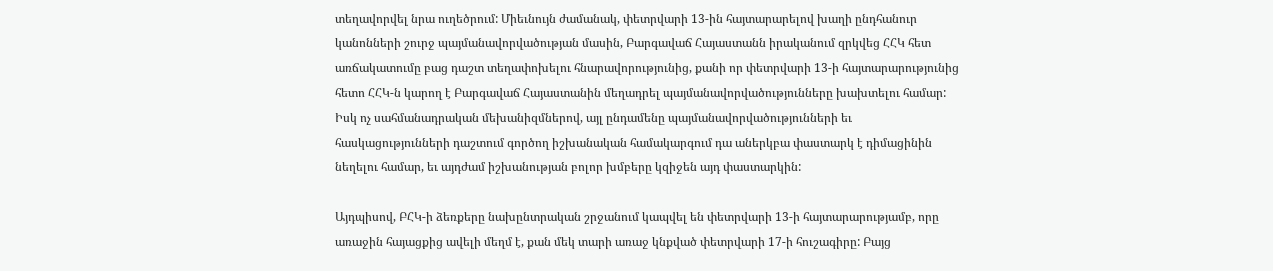տեղավորվել նրա ուղեծրում: Միեւնույն ժամանակ, փետրվարի 13-ին հայտարարելով խաղի ընդհանուր կանոնների շուրջ պայմանավորվածության մասին, Բարգավաճ Հայաստանն իրականում զրկվեց ՀՀԿ հետ առճակատումը բաց դաշտ տեղափոխելու հնարավորությունից, քանի որ փետրվարի 13-ի հայտարարությունից հետո ՀՀԿ-ն կարող է Բարգավաճ Հայաստանին մեղադրել պայմանավորվածությունները խախտելու համար: Իսկ ոչ սահմանադրական մեխանիզմներով, այլ ընդամենը պայմանավորվածությունների եւ հասկացությունների դաշտում գործող իշխանական համակարգում դա աներկբա փաստարկ է դիմացինին նեղելու համար, եւ այդժամ իշխանության բոլոր խմբերը կզիջեն այդ փաստարկին:

Այդպիսով, ԲՀԿ-ի ձեռքերը նախընտրական շրջանում կապվել են փետրվարի 13-ի հայտարարությամբ, որը առաջին հայացքից ավելի մեղմ է, քան մեկ տարի առաջ կնքված փետրվարի 17-ի հուշագիրը: Բայց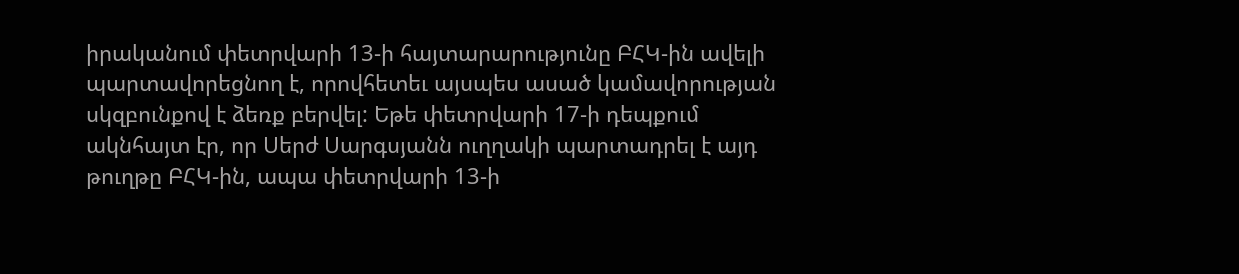իրականում փետրվարի 13-ի հայտարարությունը ԲՀԿ-ին ավելի պարտավորեցնող է, որովհետեւ այսպես ասած կամավորության սկզբունքով է ձեռք բերվել: Եթե փետրվարի 17-ի դեպքում ակնհայտ էր, որ Սերժ Սարգսյանն ուղղակի պարտադրել է այդ թուղթը ԲՀԿ-ին, ապա փետրվարի 13-ի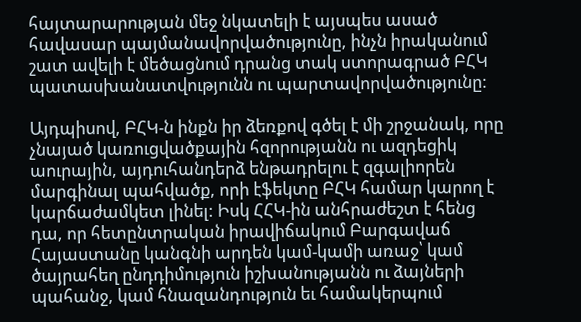հայտարարության մեջ նկատելի է այսպես ասած հավասար պայմանավորվածությունը, ինչն իրականում շատ ավելի է մեծացնում դրանց տակ ստորագրած ԲՀԿ պատասխանատվությունն ու պարտավորվածությունը:

Այդպիսով, ԲՀԿ-ն ինքն իր ձեռքով գծել է մի շրջանակ, որը չնայած կառուցվածքային հզորությանն ու ազդեցիկ աուրային, այդուհանդերձ ենթադրելու է զգալիորեն մարգինալ պահվածք, որի էֆեկտը ԲՀԿ համար կարող է կարճաժամկետ լինել: Իսկ ՀՀԿ-ին անհրաժեշտ է հենց դա, որ հետընտրական իրավիճակում Բարգավաճ Հայաստանը կանգնի արդեն կամ-կամի առաջ՝ կամ ծայրահեղ ընդդիմություն իշխանությանն ու ձայների պահանջ, կամ հնազանդություն եւ համակերպում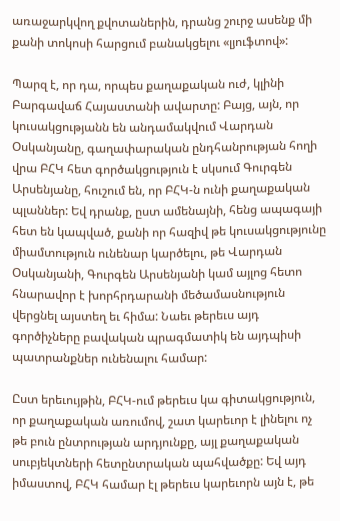առաջարկվող քվոտաներին, դրանց շուրջ ասենք մի քանի տոկոսի հարցում բանակցելու «լյուֆտով»:

Պարզ է, որ դա, որպես քաղաքական ուժ, կլինի Բարգավաճ Հայաստանի ավարտը: Բայց, այն, որ կուսակցությանն են անդամակվում Վարդան Օսկանյանը, գաղափարական ընդհանրության հողի վրա ԲՀԿ հետ գործակցություն է սկսում Գուրգեն Արսենյանը, հուշում են, որ ԲՀԿ-ն ունի քաղաքական պլաններ: Եվ դրանք, ըստ ամենայնի, հենց ապագայի հետ են կապված, քանի որ հազիվ թե կուսակցությունը միամտություն ունենար կարծելու, թե Վարդան Օսկանյանի, Գուրգեն Արսենյանի կամ այլոց հետո հնարավոր է խորհրդարանի մեծամասնություն վերցնել այստեղ եւ հիմա: Նաեւ թերեւս այդ գործիչները բավական պրագմատիկ են այդպիսի պատրանքներ ունենալու համար:

Ըստ երեւույթին, ԲՀԿ-ում թերեւս կա գիտակցություն, որ քաղաքական առումով, շատ կարեւոր է լինելու ոչ թե բուն ընտրության արդյունքը, այլ քաղաքական սուբյեկտների հետընտրական պահվածքը: Եվ այդ իմաստով, ԲՀԿ համար էլ թերեւս կարեւորն այն է, թե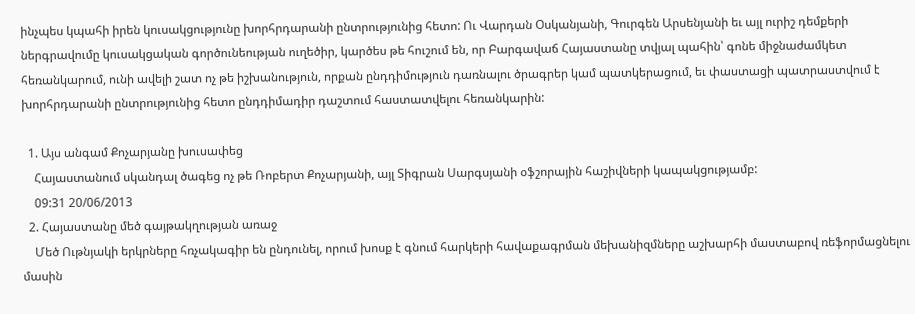ինչպես կպահի իրեն կուսակցությունը խորհրդարանի ընտրությունից հետո: Ու Վարդան Օսկանյանի, Գուրգեն Արսենյանի եւ այլ ուրիշ դեմքերի ներգրավումը կուսակցական գործունեության ուղեծիր, կարծես թե հուշում են, որ Բարգավաճ Հայաստանը տվյալ պահին՝ գոնե միջնաժամկետ հեռանկարում, ունի ավելի շատ ոչ թե իշխանություն, որքան ընդդիմություն դառնալու ծրագրեր կամ պատկերացում, եւ փաստացի պատրաստվում է խորհրդարանի ընտրությունից հետո ընդդիմադիր դաշտում հաստատվելու հեռանկարին:

  1. Այս անգամ Քոչարյանը խուսափեց
    Հայաստանում սկանդալ ծագեց ոչ թե Ռոբերտ Քոչարյանի, այլ Տիգրան Սարգսյանի օֆշորային հաշիվների կապակցությամբ:
    09:31 20/06/2013
  2. Հայաստանը մեծ գայթակղության առաջ
    Մեծ Ութնյակի երկրները հռչակագիր են ընդունել, որում խոսք է գնում հարկերի հավաքագրման մեխանիզմները աշխարհի մաստաբով ռեֆորմացնելու մասին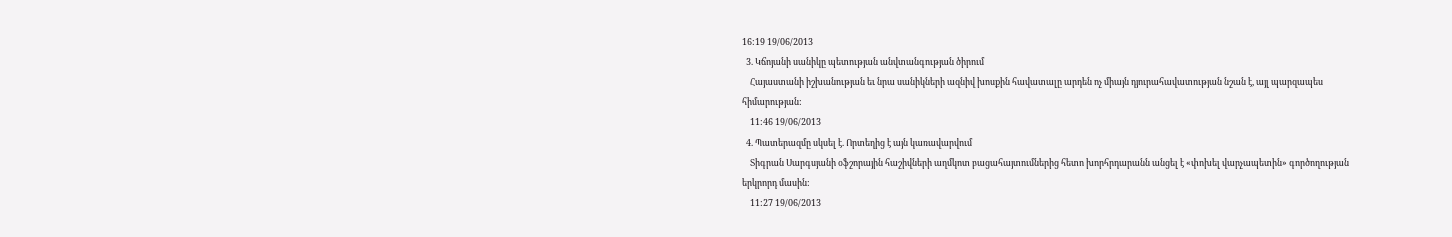16:19 19/06/2013
  3. Կճոյանի սանիկը պետության անվտանգության ծիրում
    Հայաստանի իշխանության եւ նրա սանիկների ազնիվ խոսքին հավատալը արդեն ոչ միայն դյուրահավատության նշան է, այլ պարզապես հիմարության:
    11:46 19/06/2013
  4. Պատերազմը սկսել է. Որտեղից է այն կառավարվում
    Տիգրան Սարգսյանի օֆշորային հաշիվների աղմկոտ բացահայտումներից հետո խորհրդարանն անցել է «փոխել վարչապետին» գործողության երկրորդ մասին:
    11:27 19/06/2013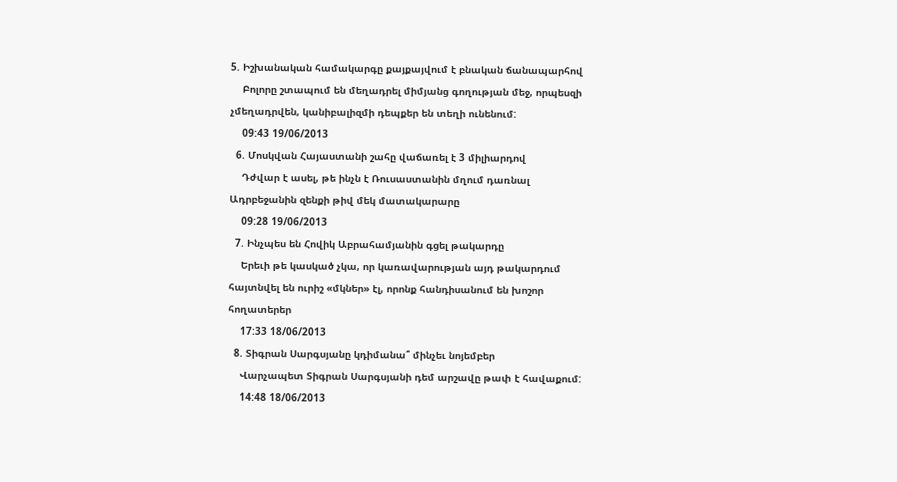5. Իշխանական համակարգը քայքայվում է բնական ճանապարհով
    Բոլորը շտապում են մեղադրել միմյանց գողության մեջ, որպեսզի չմեղադրվեն, կանիբալիզմի դեպքեր են տեղի ունենում:
    09:43 19/06/2013
  6. Մոսկվան Հայաստանի շահը վաճառել է 3 միլիարդով
    Դժվար է ասել, թե ինչն է Ռուսաստանին մղում դառնալ Ադրբեջանին զենքի թիվ մեկ մատակարարը
    09:28 19/06/2013
  7. Ինչպես են Հովիկ Աբրահամյանին գցել թակարդը
    Երեւի թե կասկած չկա, որ կառավարության այդ թակարդում հայտնվել են ուրիշ «մկներ» էլ, որոնք հանդիսանում են խոշոր հողատերեր
    17:33 18/06/2013
  8. Տիգրան Սարգսյանը կդիմանա՞ մինչեւ նոյեմբեր
    Վարչապետ Տիգրան Սարգսյանի դեմ արշավը թափ է հավաքում:
    14:48 18/06/2013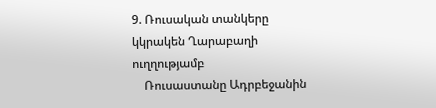9. Ռուսական տանկերը կկրակեն Ղարաբաղի ուղղությամբ
    Ռուսաստանը Ադրբեջանին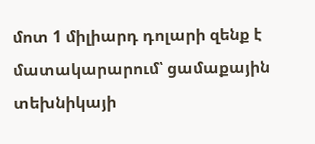մոտ 1 միլիարդ դոլարի զենք է մատակարարում՝ ցամաքային տեխնիկայի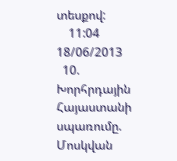տեսքով:
    11:04 18/06/2013
  10. Խորհրդային Հայաստանի սպառումը. Մոսկվան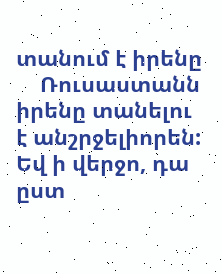տանում է իրենը
    Ռուսաստանն իրենը տանելու է անշրջելիորեն: Եվ ի վերջո, դա ըստ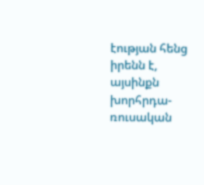էության հենց իրենն է, այսինքն խորհրդա-ռուսական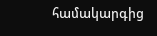համակարգից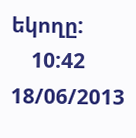եկողը:
    10:42 18/06/2013